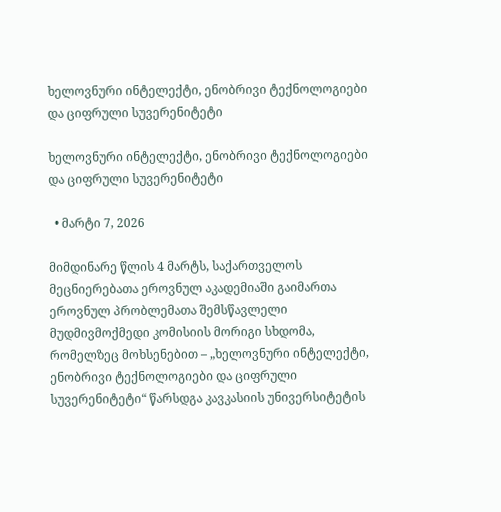ხელოვნური ინტელექტი, ენობრივი ტექნოლოგიები და ციფრული სუვერენიტეტი

ხელოვნური ინტელექტი, ენობრივი ტექნოლოგიები და ციფრული სუვერენიტეტი

  • მარტი 7, 2026

მიმდინარე წლის 4 მარტს, საქართველოს მეცნიერებათა ეროვნულ აკადემიაში გაიმართა ეროვნულ პრობლემათა შემსწავლელი მუდმივმოქმედი კომისიის მორიგი სხდომა, რომელზეც მოხსენებით – „ხელოვნური ინტელექტი, ენობრივი ტექნოლოგიები და ციფრული სუვერენიტეტი“ წარსდგა კავკასიის უნივერსიტეტის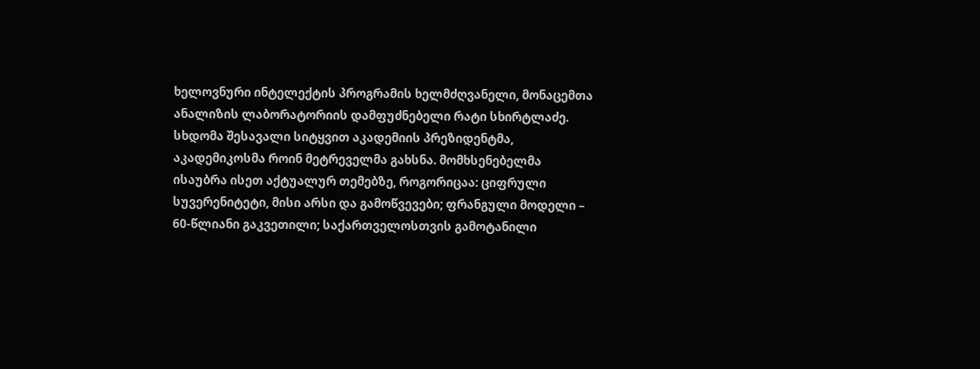ხელოვნური ინტელექტის პროგრამის ხელმძღვანელი, მონაცემთა ანალიზის ლაბორატორიის დამფუძნებელი რატი სხირტლაძე. სხდომა შესავალი სიტყვით აკადემიის პრეზიდენტმა, აკადემიკოსმა როინ მეტრეველმა გახსნა. მომხსენებელმა ისაუბრა ისეთ აქტუალურ თემებზე, როგორიცაა: ციფრული სუვერენიტეტი, მისი არსი და გამოწვევები; ფრანგული მოდელი – 60-წლიანი გაკვეთილი; საქართველოსთვის გამოტანილი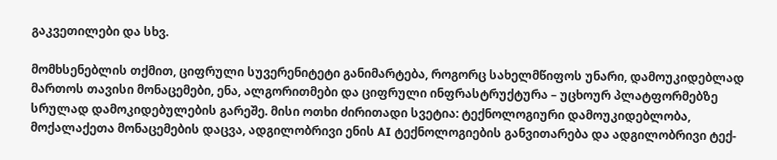გაკვეთილები და სხვ.

მომხსენებლის თქმით, ციფრული სუვერენიტეტი განიმარტება, როგორც სახელმწიფოს უნარი, დამოუკიდებლად მართოს თავისი მონაცემები, ენა, ალგორითმები და ციფრული ინფრასტრუქტურა – უცხოურ პლატფორმებზე სრულად დამოკიდებულების გარეშე. მისი ოთხი ძირითადი სვეტია: ტექნოლოგიური დამოუკიდებლობა, მოქალაქეთა მონაცემების დაცვა, ადგილობრივი ენის AI ტექნოლოგიების განვითარება და ადგილობრივი ტექ-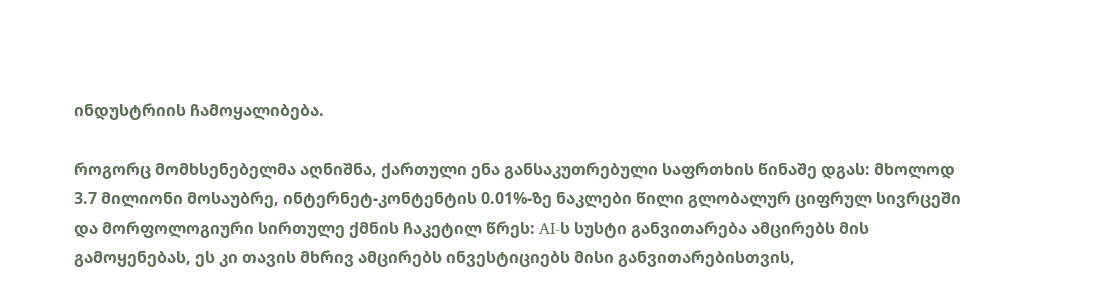ინდუსტრიის ჩამოყალიბება.

როგორც მომხსენებელმა აღნიშნა, ქართული ენა განსაკუთრებული საფრთხის წინაშე დგას: მხოლოდ 3.7 მილიონი მოსაუბრე, ინტერნეტ-კონტენტის 0.01%-ზე ნაკლები წილი გლობალურ ციფრულ სივრცეში და მორფოლოგიური სირთულე ქმნის ჩაკეტილ წრეს: AI-ს სუსტი განვითარება ამცირებს მის გამოყენებას, ეს კი თავის მხრივ ამცირებს ინვესტიციებს მისი განვითარებისთვის,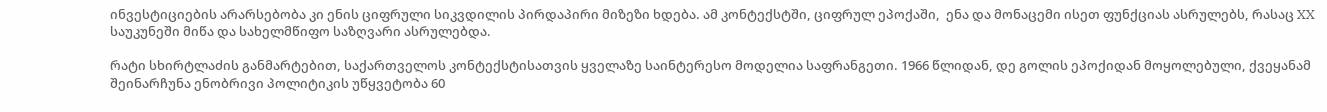ინვესტიციების არარსებობა კი ენის ციფრული სიკვდილის პირდაპირი მიზეზი ხდება. ამ კონტექსტში, ციფრულ ეპოქაში,  ენა და მონაცემი ისეთ ფუნქციას ასრულებს, რასაც XX საუკუნეში მიწა და სახელმწიფო საზღვარი ასრულებდა.

რატი სხირტლაძის განმარტებით, საქართველოს კონტექსტისათვის ყველაზე საინტერესო მოდელია საფრანგეთი. 1966 წლიდან, დე გოლის ეპოქიდან მოყოლებული, ქვეყანამ შეინარჩუნა ენობრივი პოლიტიკის უწყვეტობა 60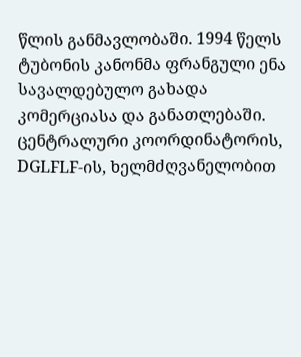წლის განმავლობაში. 1994 წელს ტუბონის კანონმა ფრანგული ენა სავალდებულო გახადა კომერციასა და განათლებაში. ცენტრალური კოორდინატორის, DGLFLF-ის, ხელმძღვანელობით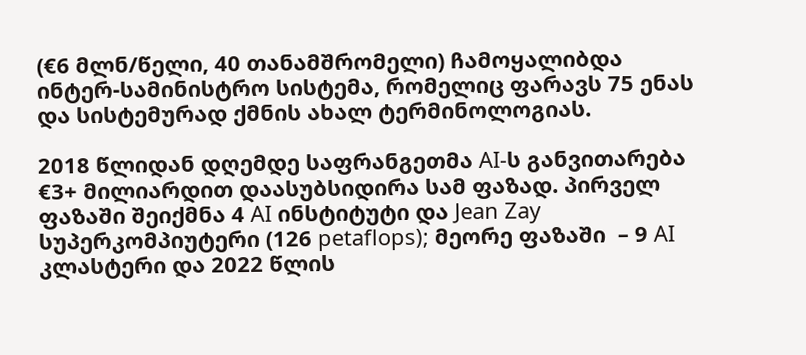(€6 მლნ/წელი, 40 თანამშრომელი) ჩამოყალიბდა ინტერ-სამინისტრო სისტემა, რომელიც ფარავს 75 ენას  და სისტემურად ქმნის ახალ ტერმინოლოგიას.

2018 წლიდან დღემდე საფრანგეთმა AI-ს განვითარება €3+ მილიარდით დაასუბსიდირა სამ ფაზად. პირველ ფაზაში შეიქმნა 4 AI ინსტიტუტი და Jean Zay სუპერკომპიუტერი (126 petaflops); მეორე ფაზაში  – 9 AI კლასტერი და 2022 წლის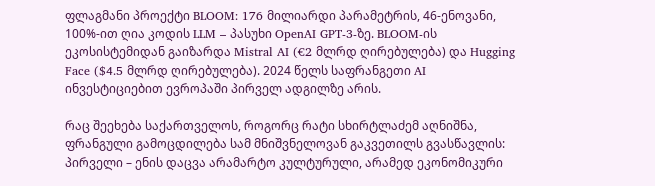ფლაგმანი პროექტი BLOOM: 176 მილიარდი პარამეტრის, 46-ენოვანი, 100%-ით ღია კოდის LLM – პასუხი OpenAI GPT-3-ზე. BLOOM-ის ეკოსისტემიდან გაიზარდა Mistral AI (€2 მლრდ ღირებულება) და Hugging Face ($4.5 მლრდ ღირებულება). 2024 წელს საფრანგეთი AI ინვესტიციებით ევროპაში პირველ ადგილზე არის.

რაც შეეხება საქართველოს, როგორც რატი სხირტლაძემ აღნიშნა, ფრანგული გამოცდილება სამ მნიშვნელოვან გაკვეთილს გვასწავლის: პირველი – ენის დაცვა არამარტო კულტურული, არამედ ეკონომიკური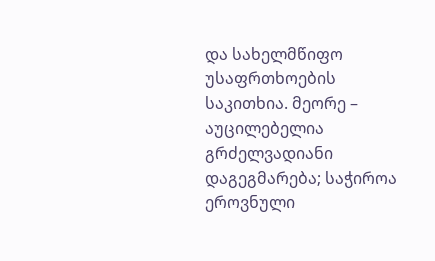და სახელმწიფო უსაფრთხოების საკითხია. მეორე – აუცილებელია გრძელვადიანი დაგეგმარება; საჭიროა ეროვნული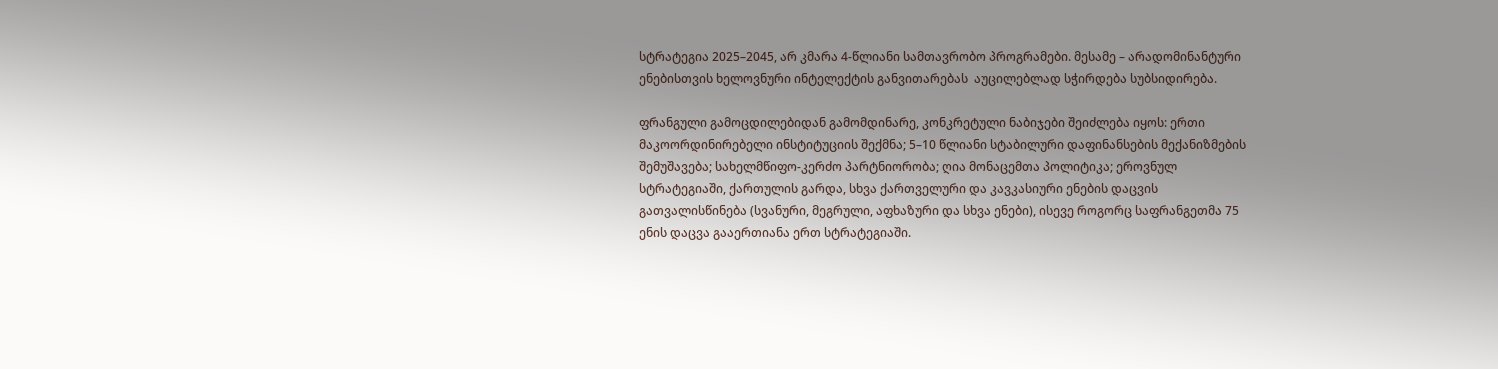სტრატეგია 2025–2045, არ კმარა 4-წლიანი სამთავრობო პროგრამები. მესამე – არადომინანტური ენებისთვის ხელოვნური ინტელექტის განვითარებას  აუცილებლად სჭირდება სუბსიდირება.

ფრანგული გამოცდილებიდან გამომდინარე, კონკრეტული ნაბიჯები შეიძლება იყოს: ერთი მაკოორდინირებელი ინსტიტუციის შექმნა; 5–10 წლიანი სტაბილური დაფინანსების მექანიზმების შემუშავება; სახელმწიფო-კერძო პარტნიორობა; ღია მონაცემთა პოლიტიკა; ეროვნულ სტრატეგიაში, ქართულის გარდა, სხვა ქართველური და კავკასიური ენების დაცვის გათვალისწინება (სვანური, მეგრული, აფხაზური და სხვა ენები), ისევე როგორც საფრანგეთმა 75 ენის დაცვა გააერთიანა ერთ სტრატეგიაში.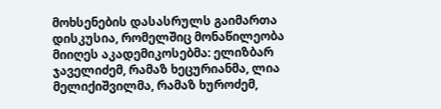მოხსენების დასასრულს გაიმართა დისკუსია, რომელშიც მონაწილეობა მიიღეს აკადემიკოსებმა: ელიზბარ ჯაველიძემ, რამაზ ხეცურიანმა, ლია მელიქიშვილმა, რამაზ ხუროძემ,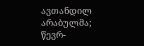ავთანდილ არაბულმა; წევრ-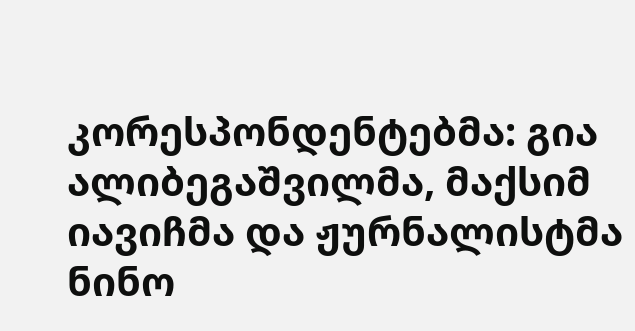კორესპონდენტებმა: გია ალიბეგაშვილმა, მაქსიმ იავიჩმა და ჟურნალისტმა ნინო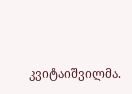კვიტაიშვილმა.